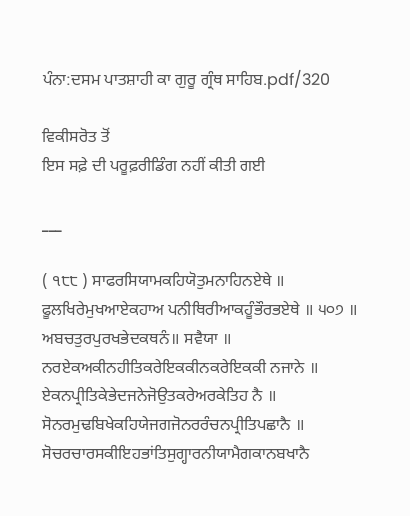ਪੰਨਾ:ਦਸਮ ਪਾਤਸ਼ਾਹੀ ਕਾ ਗੁਰੂ ਗ੍ਰੰਥ ਸਾਹਿਬ.pdf/320

ਵਿਕੀਸਰੋਤ ਤੋਂ
ਇਸ ਸਫ਼ੇ ਦੀ ਪਰੂਫ਼ਰੀਡਿੰਗ ਨਹੀਂ ਕੀਤੀ ਗਈ

___

( ੧੮੮ ) ਸਾਫਰਸਿਯਾਮਕਹਿਯੋਤੁਮਨਾਹਿਨਏਥੇ ॥ ਫੂਲਖਿਰੇਮੁਖਆਏਕਹਾਅ ਪਨੀਥਿਰੀਆਕਹੂੰਭੌਰਭਏਥੇ ॥ ੫੦੭ ॥ ਅਬਚਤੁਰਪੁਰਖਭੇਦਕਥਨੰ॥ ਸਵੈਯਾ ॥ ਨਰਏਕਅਕੀਨਹੀਤਿਕਰੇਇਕਕੀਨਕਰੇਇਕਕੀ ਨਜਾਨੇ ॥ ਏਕਨਪ੍ਰੀਤਿਕੇਭੇਦਜਨੇਜੋਉਤਕਰੇਅਰਕੇਤਿਹ ਨੈ ॥ ਸੋਨਰਮੁਢਬਿਖੇਕਹਿਯੇਜਗਜੋਨਰਰੰਚਨਪ੍ਰੀਤਿਪਛਾਨੈ ॥ ਸੋਚਰਚਾਰਸਕੀਇਹਭਾਂਤਿਸੁਗ੍ਹਾਰਨੀਯਾਮੈਗਕਾਨਬਖਾਨੈ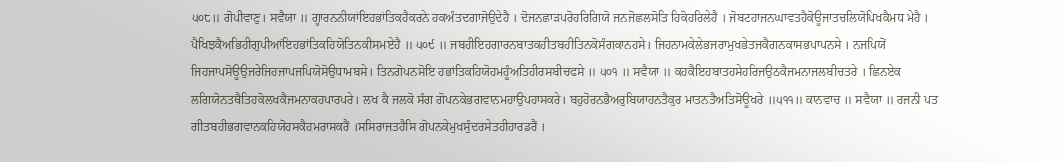੫੦੮॥ ਗੋਪੀਵਾਣੁ। ਸਵੈਯਾ ॥ ਗ੍ਹਾਰਨਨੀਯਾਂਇਹਭਾਂਤਿਕਹੈਕਰਨੇ ਹਕਅੰਤਦਗਾਜੋਉਦੇਹੈ । ਦੋਜਨਛਾਡ਼ਪਰੋਹਰਿਗਿਯੋ ਜਨਜੋਛਲਸੋਤਿ ਹਿਕੋਹਰਿਲੇਹੈ । ਜੋਬਟਹਾਜਨਘਾਵਤਹੈਕੋਊਜਾਤਚਲਿਯੋਪਿਖਕੈਮਧ ਮੇਹੈ । ਪੈਖਿਝਕੈਅਭਿਹੀਗੁਪੀਆਂਇਹਭਾਂਤਿਕਹਿਯੋਤਿਨਕੀਸਮਏਹੈ ॥ ੫੦੯ ॥ ਜਬਹੀਇਹਗਾਰਨਬਾਤਕਹੀਤਬਹੀਤਿਨਕੋਸੰਗਕਾਨਹਸੇ। ਜਿਹਨਾਮਕੇਲੇਭਜਰਾਮੁਖਭੇਤਜਕੈਗਨਕਾਸਭਪਾਪਨਸੇ । ਨਜਪਿਯੋਂ ਜਿਹਜਾਪਸੋਊਉਜਰੇਜਿਹਜਾਪਜਪਿਯੋਸੋਉਧਾਮਬਸੇ। ਤਿਨਗੋਪਨਸੋਇ ਹਭਾਂਤਿਕਹਿਯੋਹਮਹੂੰਅਤਿਹੀਰਸਬੀਚਫਸੇ ॥ ੫੦੧ ॥ ਸਵੈਯਾ ॥ ਕਹਕੈਇਹਬਾਤਹਸੇਹਰਿਜਉਠਕੈਜਮਨਾਜਲਬੀਚਤਰੇ । ਛਿਨਏਕ ਲਗਿਯੋਨਤਥੈਤਿਹਕੋਲਖਕੈਜਮਨਾਕਹਪਾਰਪਰੇ। ਲਖ ਕੈ ਜਲਕੋ ਸੰਗ ਗੋਪਨਕੇਭਗਵਾਨਮਹਾਉਪਹਾਸਕਰੇ। ਬਹੁਹੋਰਨਭੈਅਰੁਬਿਯਾਹਨਤੈਕੁਰ ਮਾਤਨਤੈਅਤਿਸੋਊਖਰੇ ॥੫੧੧॥ ਕਾਨਵਾਚ ॥ ਸਵੈਯਾ ॥ ਰਜਨੀ ਪਤ ਗੀਤਬਹੀਭਗਵਾਨਕਹਿਯੋਹਸਕੈਹਮਰਾਸਕਰੈਂ ।ਸਸਿਰਾਜਤਹੈਸਿ ਗੋਪਨਕੇਮੁਖਸੁੰਦਰਸੇਤਹੀਹਾਰਡਰੈਂ ।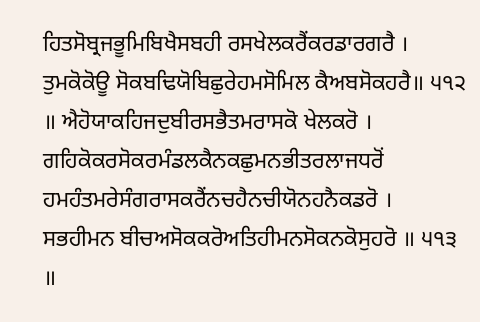ਹਿਤਸੋਬ੍ਰਜਭੂਮਿਬਿਖੈਸਬਹੀ ਰਸਖੇਲਕਰੈਂਕਰਡਾਰਗਰੈ । ਤੁਮਕੋਕੋਊ ਸੋਕਬਢਿਯੋਬਿਛੁਰੇਹਮਸੋਮਿਲ ਕੈਅਬਸੋਕਹਰੈ॥ ੫੧੨ ॥ ਐਹੋਯਾਕਹਿਜਦੁਬੀਰਸਭੈਤਮਰਾਸਕੋ ਖੇਲਕਰੋ । ਗਹਿਕੋਕਰਸੋਕਰਮੰਡਲਕੈਨਕਛੁਮਨਭੀਤਰਲਾਜਧਰੋਂ ਹਮਹੰਤਮਰੇਸੰਗਰਾਸਕਰੈਂਨਚਹੈਨਚੀਯੋਨਹਨੈਕਡਰੋ । ਸਭਹੀਮਨ ਬੀਚਅਸੋਕਕਰੋਅਤਿਹੀਮਨਸੋਕਨਕੋਸੁਹਰੋ ॥ ੫੧੩ ॥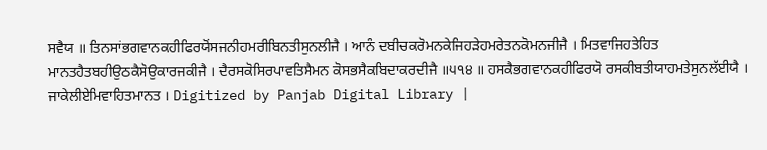ਸਵੈਯ ॥ ਤਿਨਸਾਂਭਗਵਾਨਕਹੀਫਿਰਯੋਂਸਜਨੀਹਮਰੀਬਿਨਤੀਸੁਨਲੀਜੈ । ਆਨੰ ਦਬੀਚਕਰੋਮਨਕੇਜਿਹੜੇਹਮਰੇਤਨਕੋਮਨਜੀਜੈ । ਮਿਤਵਾਜਿਹਤੇਹਿਤ ਮਾਨਤਹੈਤਬਹੀਉਠਕੈਸੋਉਕਾਰਜਕੀਜੈ । ਦੈਰਸਕੋਸਿਰਪਾਵਤਿਸੈਮਨ ਕੋਸਭਸੈਕਬਿਦਾਕਰਦੀਜੈ ॥੫੧੪ ॥ ਹਸਕੈਭਗਵਾਨਕਹੀਫਿਰਯੋ ਰਸਕੀਬਤੀਯਾਹਮਤੇਸੁਨਲੱਈਯੈ । ਜਾਕੇਲੀਏਮਿਵਾਹਿਤਮਾਨਤ । Digitized by Panjab Digital Library |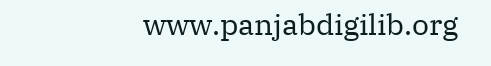www.panjabdigilib.org